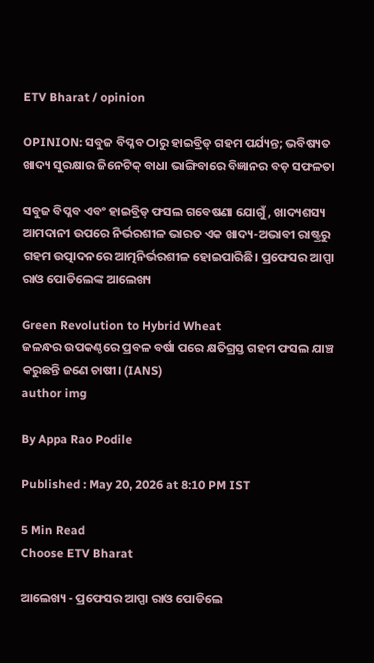ETV Bharat / opinion

OPINION: ସବୁଜ ବିପ୍ଳବ ଠାରୁ ହାଇବ୍ରିଡ୍ ଗହମ ପର୍ଯ୍ୟନ୍ତ; ଭବିଷ୍ୟତ ଖାଦ୍ୟ ସୁରକ୍ଷାର ଜିନେଟିକ୍ ବାଧା ଭାଙ୍ଗିବାରେ ବିଜ୍ଞାନର ବଡ଼ ସଫଳତା

ସବୁଜ ବିପ୍ଳବ ଏବଂ ହାଇବ୍ରିଡ୍ ଫସଲ ଗବେଷଣା ଯୋଗୁଁ, ଖାଦ୍ୟଶସ୍ୟ ଆମଦାନୀ ଉପରେ ନିର୍ଭରଶୀଳ ଭାରତ ଏକ ଖାଦ୍ୟ-ଅଭାବୀ ରାଷ୍ଟ୍ରରୁ ଗହମ ଉତ୍ପାଦନରେ ଆତ୍ମନିର୍ଭରଶୀଳ ହୋଇପାରିଛି। ପ୍ରଫେସର ଆପ୍ପା ରାଓ ପୋଡିଲେଙ୍କ ଆଲେଖ୍ୟ

Green Revolution to Hybrid Wheat
ଜଳନ୍ଧର ଉପକଣ୍ଠରେ ପ୍ରବଳ ବର୍ଷା ପରେ କ୍ଷତିଗ୍ରସ୍ତ ଗହମ ଫସଲ ଯାଞ୍ଚ କରୁଛନ୍ତି ଜଣେ ଚାଷୀ। (IANS)
author img

By Appa Rao Podile

Published : May 20, 2026 at 8:10 PM IST

5 Min Read
Choose ETV Bharat

ଆଲେଖ୍ୟ - ପ୍ରଫେସର ଆପ୍ପା ରାଓ ପୋଡିଲେ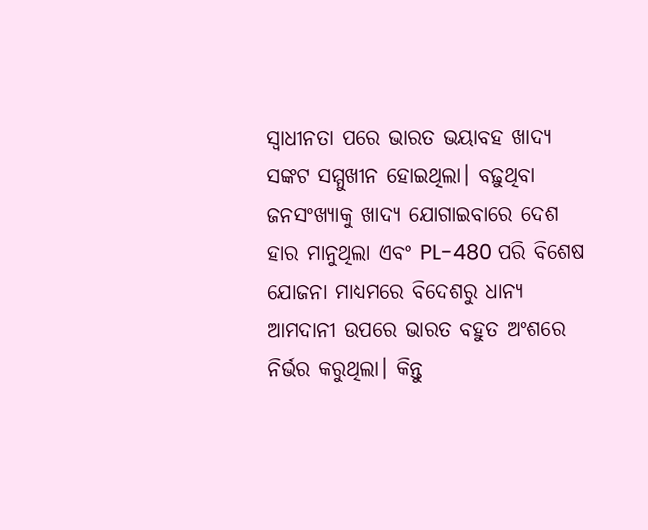ସ୍ୱାଧୀନତା ପରେ ଭାରତ ଭୟାବହ ଖାଦ୍ୟ ସଙ୍କଟ ସମ୍ମୁଖୀନ ହୋଇଥିଲା। ବଢ଼ୁଥିବା ଜନସଂଖ୍ୟାକୁ ଖାଦ୍ୟ ଯୋଗାଇବାରେ ଦେଶ ହାର ମାନୁଥିଲା ଏବଂ PL-480 ପରି ବିଶେଷ ଯୋଜନା ମାଧ୍ୟମରେ ବିଦେଶରୁ ଧାନ୍ୟ ଆମଦାନୀ ଉପରେ ଭାରତ ବହୁତ ଅଂଶରେ ନିର୍ଭର କରୁଥିଲା। କିନ୍ତୁ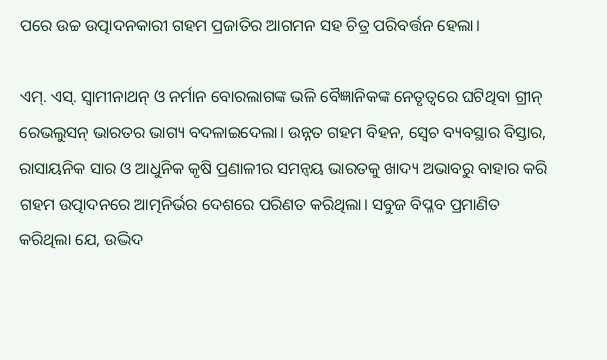ପରେ ଉଚ୍ଚ ଉତ୍ପାଦନକାରୀ ଗହମ ପ୍ରଜାତିର ଆଗମନ ସହ ଚିତ୍ର ପରିବର୍ତ୍ତନ ହେଲା।

ଏମ୍. ଏସ୍. ସ୍ୱାମୀନାଥନ୍ ଓ ନର୍ମାନ ବୋରଲାଗଙ୍କ ଭଳି ବୈଜ୍ଞାନିକଙ୍କ ନେତୃତ୍ୱରେ ଘଟିଥିବା ଗ୍ରୀନ୍ ରେଭଲୁସନ୍ ଭାରତର ଭାଗ୍ୟ ବଦଳାଇଦେଲା। ଉନ୍ନତ ଗହମ ବିହନ, ସ୍ବେଚ ବ୍ୟବସ୍ଥାର ବିସ୍ତାର, ରାସାୟନିକ ସାର ଓ ଆଧୁନିକ କୃଷି ପ୍ରଣାଳୀର ସମନ୍ୱୟ ଭାରତକୁ ଖାଦ୍ୟ ଅଭାବରୁ ବାହାର କରି ଗହମ ଉତ୍ପାଦନରେ ଆତ୍ମନିର୍ଭର ଦେଶରେ ପରିଣତ କରିଥିଲା। ସବୁଜ ବିପ୍ଳବ ପ୍ରମାଣିତ କରିଥିଲା ଯେ, ଉଦ୍ଭିଦ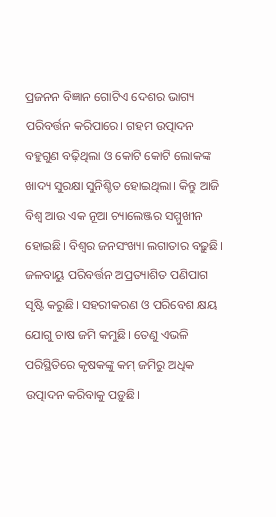ପ୍ରଜନନ ବିଜ୍ଞାନ ଗୋଟିଏ ଦେଶର ଭାଗ୍ୟ ପରିବର୍ତ୍ତନ କରିପାରେ। ଗହମ ଉତ୍ପାଦନ ବହୁଗୁଣ ବଢ଼ିଥିଲା ଓ କୋଟି କୋଟି ଲୋକଙ୍କ ଖାଦ୍ୟ ସୁରକ୍ଷା ସୁନିଶ୍ଚିତ ହୋଇଥିଲା। କିନ୍ତୁ ଆଜି ବିଶ୍ୱ ଆଉ ଏକ ନୂଆ ଚ୍ୟାଲେଞ୍ଜର ସମ୍ମୁଖୀନ ହୋଇଛି। ବିଶ୍ୱର ଜନସଂଖ୍ୟା ଲଗାତାର ବଢ଼ୁଛି। ଜଳବାୟୁ ପରିବର୍ତ୍ତନ ଅପ୍ରତ୍ୟାଶିତ ପଣିପାଗ ସୃଷ୍ଟି କରୁଛି। ସହରୀକରଣ ଓ ପରିବେଶ କ୍ଷୟ ଯୋଗୁ ଚାଷ ଜମି କମୁଛି। ତେଣୁ ଏଭଳି ପରିସ୍ଥିତିରେ କୃଷକଙ୍କୁ କମ୍ ଜମିରୁ ଅଧିକ ଉତ୍ପାଦନ କରିବାକୁ ପଡ଼ୁଛି।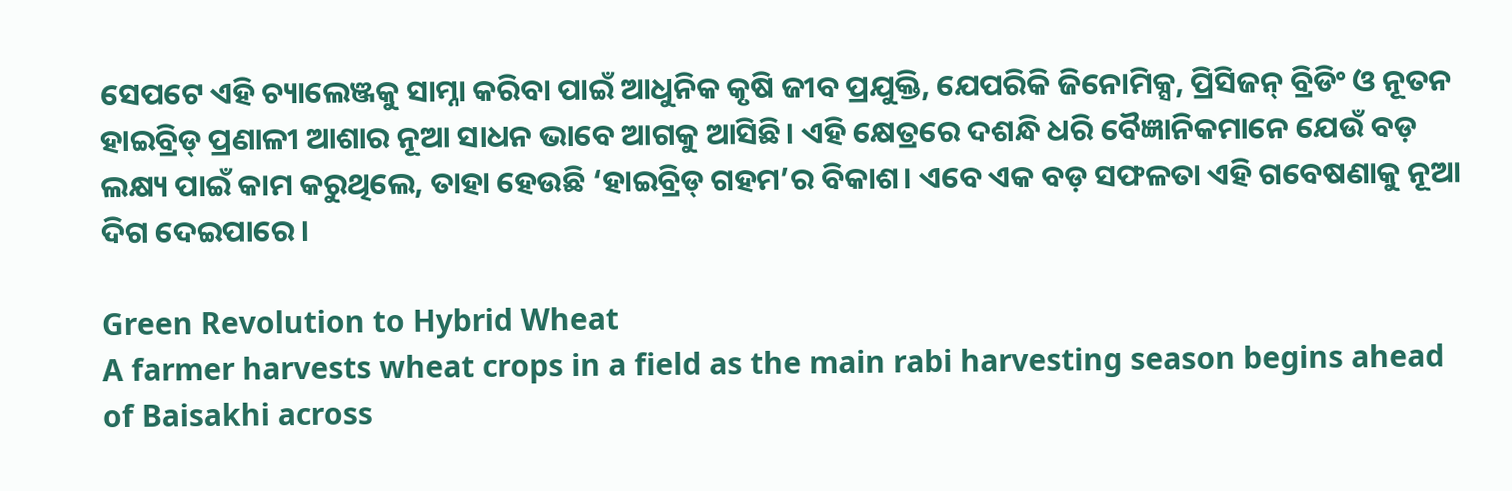ସେପଟେ ଏହି ଚ୍ୟାଲେଞ୍ଜକୁ ସାମ୍ନା କରିବା ପାଇଁ ଆଧୁନିକ କୃଷି ଜୀବ ପ୍ରଯୁକ୍ତି, ଯେପରିକି ଜିନୋମିକ୍ସ, ପ୍ରିସିଜନ୍ ବ୍ରିଡିଂ ଓ ନୂତନ ହାଇବ୍ରିଡ୍ ପ୍ରଣାଳୀ ଆଶାର ନୂଆ ସାଧନ ଭାବେ ଆଗକୁ ଆସିଛି। ଏହି କ୍ଷେତ୍ରରେ ଦଶନ୍ଧି ଧରି ବୈଜ୍ଞାନିକମାନେ ଯେଉଁ ବଡ଼ ଲକ୍ଷ୍ୟ ପାଇଁ କାମ କରୁଥିଲେ, ତାହା ହେଉଛି ‘ହାଇବ୍ରିଡ୍ ଗହମ’ର ବିକାଶ। ଏବେ ଏକ ବଡ଼ ସଫଳତା ଏହି ଗବେଷଣାକୁ ନୂଆ ଦିଗ ଦେଇପାରେ।

Green Revolution to Hybrid Wheat
A farmer harvests wheat crops in a field as the main rabi harvesting season begins ahead of Baisakhi across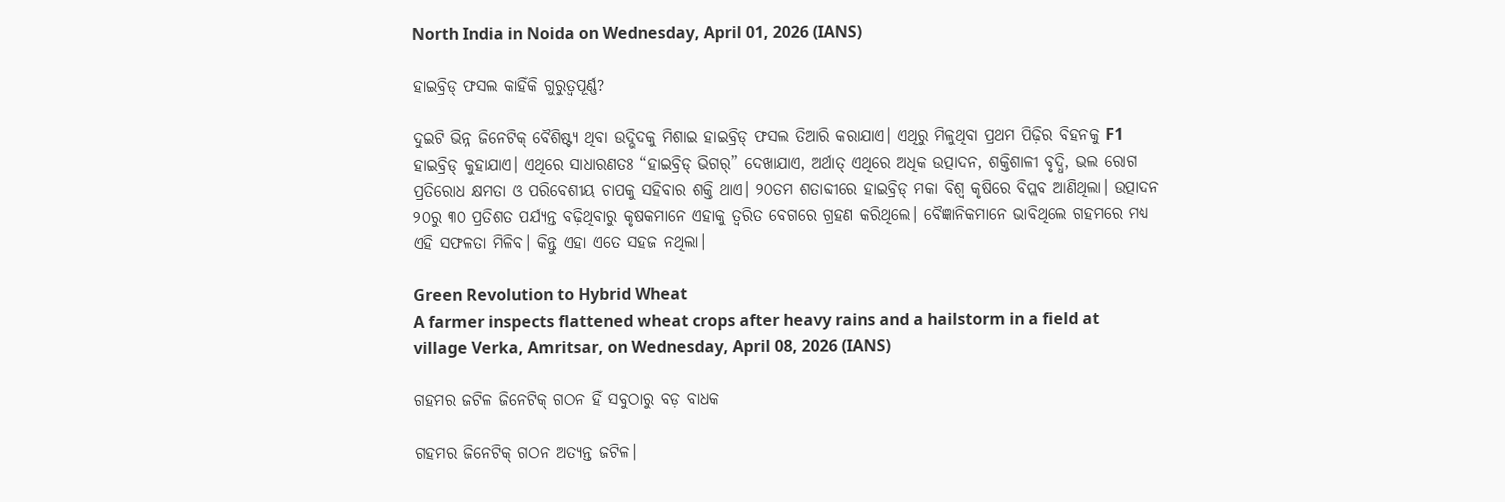North India in Noida on Wednesday, April 01, 2026 (IANS)

ହାଇବ୍ରିଡ୍ ଫସଲ କାହିଁକି ଗୁରୁତ୍ୱପୂର୍ଣ୍ଣ?

ଦୁଇଟି ଭିନ୍ନ ଜିନେଟିକ୍ ବୈଶିଷ୍ଟ୍ୟ ଥିବା ଉଦ୍ଭିଦକୁ ମିଶାଇ ହାଇବ୍ରିଡ୍ ଫସଲ ତିଆରି କରାଯାଏ। ଏଥିରୁ ମିଳୁଥିବା ପ୍ରଥମ ପିଢ଼ିର ବିହନକୁ F1 ହାଇବ୍ରିଡ୍ କୁହାଯାଏ। ଏଥିରେ ସାଧାରଣତଃ “ହାଇବ୍ରିଡ୍ ଭିଗର୍” ଦେଖାଯାଏ, ଅର୍ଥାତ୍ ଏଥିରେ ଅଧିକ ଉତ୍ପାଦନ, ଶକ୍ତିଶାଳୀ ବୃଦ୍ଧି, ଭଲ ରୋଗ ପ୍ରତିରୋଧ କ୍ଷମତା ଓ ପରିବେଶୀୟ ଚାପକୁ ସହିବାର ଶକ୍ତି ଥାଏ। ୨୦ତମ ଶତାବ୍ଦୀରେ ହାଇବ୍ରିଡ୍ ମକା ବିଶ୍ୱ କୃଷିରେ ବିପ୍ଲବ ଆଣିଥିଲା। ଉତ୍ପାଦନ ୨୦ରୁ ୩୦ ପ୍ରତିଶତ ପର୍ଯ୍ୟନ୍ତ ବଢ଼ିଥିବାରୁ କୃଷକମାନେ ଏହାକୁ ତ୍ବରିତ ବେଗରେ ଗ୍ରହଣ କରିଥିଲେ। ବୈଜ୍ଞାନିକମାନେ ଭାବିଥିଲେ ଗହମରେ ମଧ୍ୟ ଏହି ସଫଳତା ମିଳିବ। କିନ୍ତୁ ଏହା ଏତେ ସହଜ ନଥିଲା।

Green Revolution to Hybrid Wheat
A farmer inspects flattened wheat crops after heavy rains and a hailstorm in a field at village Verka, Amritsar, on Wednesday, April 08, 2026 (IANS)

ଗହମର ଜଟିଳ ଜିନେଟିକ୍ ଗଠନ ହିଁ ସବୁଠାରୁ ବଡ଼ ବାଧକ

ଗହମର ଜିନେଟିକ୍ ଗଠନ ଅତ୍ୟନ୍ତ ଜଟିଳ।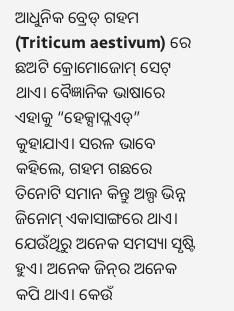ଆଧୁନିକ ବ୍ରେଡ୍ ଗହମ (Triticum aestivum) ରେ ଛଅଟି କ୍ରୋମୋଜୋମ୍ ସେଟ୍ ଥାଏ। ବୈଜ୍ଞାନିକ ଭାଷାରେ ଏହାକୁ “ହେକ୍ସାପ୍ଲଏଡ୍” କୁହାଯାଏ। ସରଳ ଭାବେ କହିଲେ, ଗହମ ଗଛରେ ତିନୋଟି ସମାନ କିନ୍ତୁ ଅଲ୍ପ ଭିନ୍ନ ଜିନୋମ୍ ଏକାସାଙ୍ଗରେ ଥାଏ। ଯେଉଁଥିରୁ ଅନେକ ସମସ୍ୟା ସୃଷ୍ଟି ହୁଏ। ଅନେକ ଜିନ୍‌ର ଅନେକ କପି ଥାଏ। କେଉଁ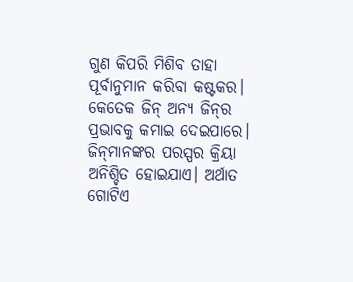ଗୁଣ କିପରି ମିଶିବ ତାହା ପୂର୍ବାନୁମାନ କରିବା କଷ୍ଟକର। କେତେକ ଜିନ୍ ଅନ୍ୟ ଜିନ୍‌ର ପ୍ରଭାବକୁ କମାଇ ଦେଇପାରେ। ଜିନ୍‌ମାନଙ୍କର ପରସ୍ପର କ୍ରିୟା ଅନିଶ୍ଚିତ ହୋଇଯାଏ। ଅର୍ଥାତ ଗୋଟିଏ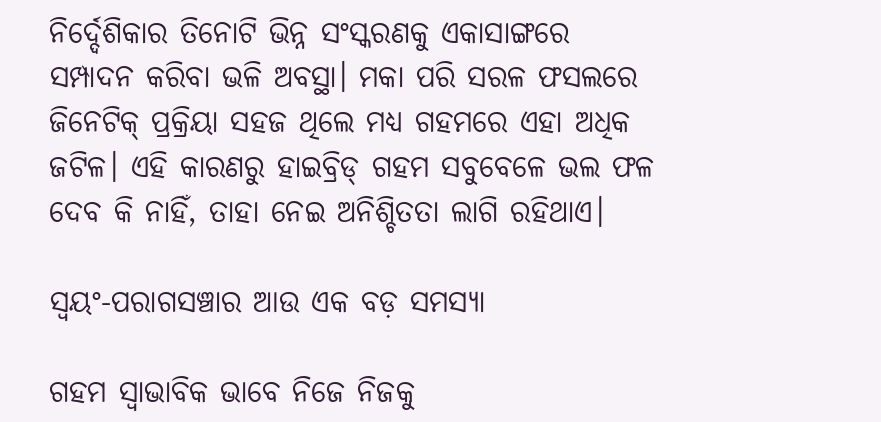ନିର୍ଦ୍ଦେଶିକାର ତିନୋଟି ଭିନ୍ନ ସଂସ୍କରଣକୁ ଏକାସାଙ୍ଗରେ ସମ୍ପାଦନ କରିବା ଭଳି ଅବସ୍ଥା। ମକା ପରି ସରଳ ଫସଲରେ ଜିନେଟିକ୍ ପ୍ରକ୍ରିୟା ସହଜ ଥିଲେ ମଧ୍ୟ ଗହମରେ ଏହା ଅଧିକ ଜଟିଳ। ଏହି କାରଣରୁ ହାଇବ୍ରିଡ୍ ଗହମ ସବୁବେଳେ ଭଲ ଫଳ ଦେବ କି ନାହିଁ, ତାହା ନେଇ ଅନିଶ୍ଚିତତା ଲାଗି ରହିଥାଏ।

ସ୍ୱୟଂ-ପରାଗସଞ୍ଚାର ଆଉ ଏକ ବଡ଼ ସମସ୍ୟା

ଗହମ ସ୍ୱାଭାବିକ ଭାବେ ନିଜେ ନିଜକୁ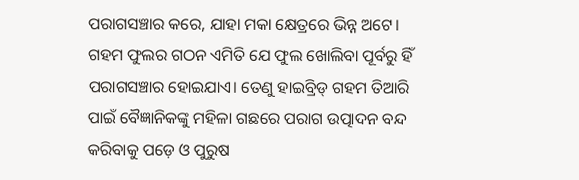ପରାଗସଞ୍ଚାର କରେ, ଯାହା ମକା କ୍ଷେତ୍ରରେ ଭିନ୍ନ ଅଟେ। ଗହମ ଫୁଲର ଗଠନ ଏମିତି ଯେ ଫୁଲ ଖୋଲିବା ପୂର୍ବରୁ ହିଁ ପରାଗସଞ୍ଚାର ହୋଇଯାଏ। ତେଣୁ ହାଇବ୍ରିଡ୍ ଗହମ ତିଆରି ପାଇଁ ବୈଜ୍ଞାନିକଙ୍କୁ ମହିଳା ଗଛରେ ପରାଗ ଉତ୍ପାଦନ ବନ୍ଦ କରିବାକୁ ପଡ଼େ ଓ ପୁରୁଷ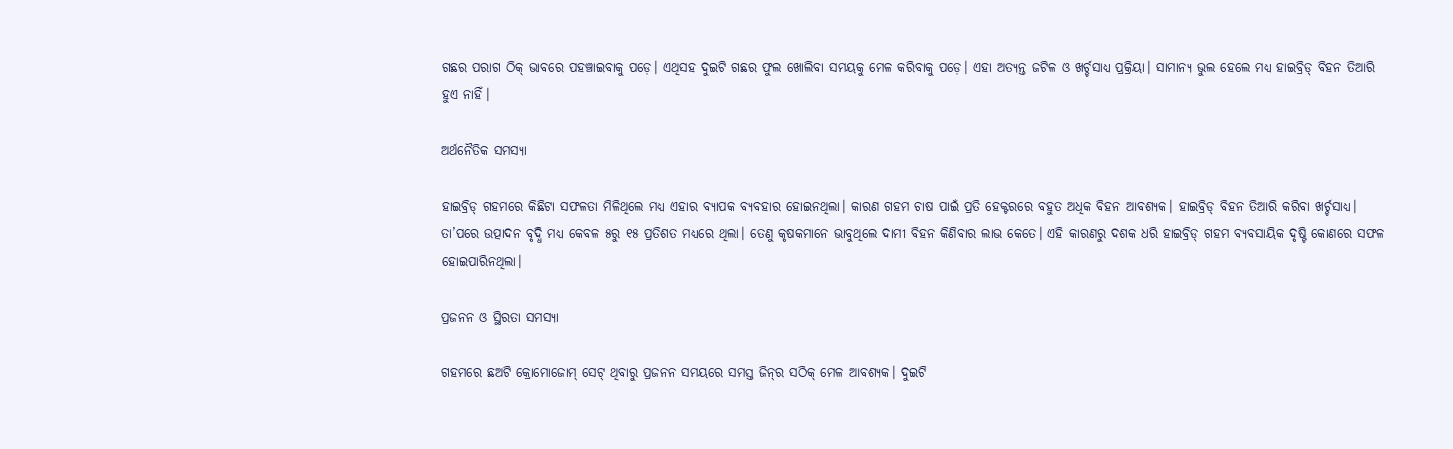ଗଛର ପରାଗ ଠିକ୍ ଭାବରେ ପହଞ୍ଚାଇବାକୁ ପଡ଼େ। ଏଥିସହ ଦୁଇଟି ଗଛର ଫୁଲ ଖୋଲିବା ସମୟକୁ ମେଳ କରିବାକୁ ପଡ଼େ। ଏହା ଅତ୍ୟନ୍ତ ଜଟିଳ ଓ ଖର୍ଚ୍ଚସାଧ୍ୟ ପ୍ରକ୍ରିୟା। ସାମାନ୍ୟ ଭୁଲ ହେଲେ ମଧ୍ୟ ହାଇବ୍ରିଡ୍ ବିହନ ତିଆରି ହୁଏ ନାହିଁ।

ଅର୍ଥନୈତିକ ସମସ୍ୟା

ହାଇବ୍ରିଡ୍ ଗହମରେ କିଛିଟା ସଫଳତା ମିଳିଥିଲେ ମଧ୍ୟ ଏହାର ବ୍ୟାପକ ବ୍ୟବହାର ହୋଇନଥିଲା। କାରଣ ଗହମ ଚାଷ ପାଇଁ ପ୍ରତି ହେକ୍ଟରରେ ବହୁତ ଅଧିକ ବିହନ ଆବଶ୍ୟକ। ହାଇବ୍ରିଡ୍ ବିହନ ତିଆରି କରିବା ଖର୍ଚ୍ଚସାଧ୍ୟ। ତା’ପରେ ଉତ୍ପାଦନ ବୃଦ୍ଧି ମଧ୍ୟ କେବଳ ୫ରୁ ୧୫ ପ୍ରତିଶତ ମଧ୍ୟରେ ଥିଲା। ତେଣୁ କୃଷକମାନେ ଭାବୁଥିଲେ ଦାମୀ ବିହନ କିଣିବାର ଲାଭ କେତେ। ଏହି କାରଣରୁ ଦଶକ ଧରି ହାଇବ୍ରିଡ୍ ଗହମ ବ୍ୟବସାୟିକ ଦୃଷ୍ଟି କୋଣରେ ସଫଳ ହୋଇପାରିନଥିଲା।

ପ୍ରଜନନ ଓ ସ୍ଥିରତା ସମସ୍ୟା

ଗହମରେ ଛଅଟି କ୍ରୋମୋଜୋମ୍ ସେଟ୍ ଥିବାରୁ ପ୍ରଜନନ ସମୟରେ ସମସ୍ତ ଜିନ୍‌ର ସଠିକ୍ ମେଳ ଆବଶ୍ୟକ। ଦୁଇଟି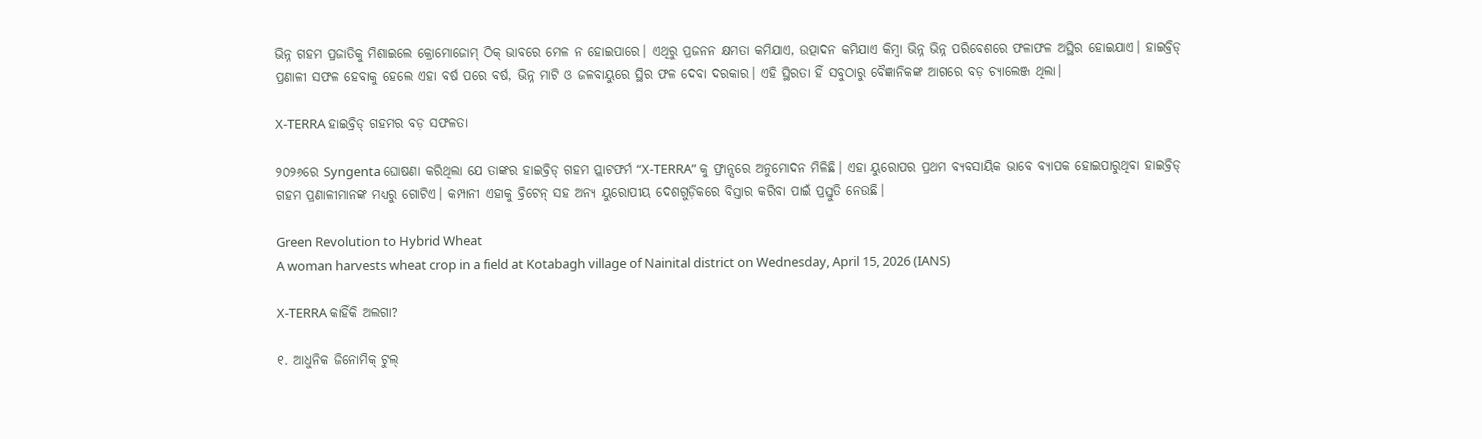ଭିନ୍ନ ଗହମ ପ୍ରଜାତିକୁ ମିଶାଇଲେ କ୍ରୋମୋଜୋମ୍ ଠିକ୍ ଭାବରେ ମେଳ ନ ହୋଇପାରେ। ଏଥିରୁ ପ୍ରଜନନ କ୍ଷମତା କମିଯାଏ, ଉତ୍ପାଦନ କମିଯାଏ କିମ୍ବା ଭିନ୍ନ ଭିନ୍ନ ପରିବେଶରେ ଫଳାଫଳ ଅସ୍ଥିର ହୋଇଯାଏ। ହାଇବ୍ରିଡ୍ ପ୍ରଣାଳୀ ସଫଳ ହେବାକୁ ହେଲେ ଏହା ବର୍ଷ ପରେ ବର୍ଷ, ଭିନ୍ନ ମାଟି ଓ ଜଳବାୟୁରେ ସ୍ଥିର ଫଳ ଦେବା ଦରକାର। ଏହି ସ୍ଥିରତା ହିଁ ସବୁଠାରୁ ବୈଜ୍ଞାନିକଙ୍କ ଆଗରେ ବଡ଼ ଚ୍ୟାଲେଞ୍ଜ ଥିଲା।

X-TERRA ହାଇବ୍ରିଡ୍ ଗହମର ବଡ଼ ସଫଳତା

୨୦୨୬ରେ Syngenta ଘୋଷଣା କରିଥିଲା ଯେ ତାଙ୍କର ହାଇବ୍ରିଡ୍ ଗହମ ପ୍ଲାଟଫର୍ମ “X-TERRA” କୁ ଫ୍ରାନ୍ସରେ ଅନୁମୋଦନ ମିଳିଛି। ଏହା ୟୁରୋପର ପ୍ରଥମ ବ୍ୟବସାୟିକ ଭାବେ ବ୍ୟାପକ ହୋଇପାରୁଥିବା ହାଇବ୍ରିଡ୍ ଗହମ ପ୍ରଣାଳୀମାନଙ୍କ ମଧ୍ୟରୁ ଗୋଟିଏ। କମ୍ପାନୀ ଏହାକୁ ବ୍ରିଟେନ୍ ସହ ଅନ୍ୟ ୟୁରୋପୀୟ ଦେଶଗୁଡ଼ିକରେ ବିସ୍ତାର କରିବା ପାଇଁ ପ୍ରସ୍ତୁତି ନେଉଛି।

Green Revolution to Hybrid Wheat
A woman harvests wheat crop in a field at Kotabagh village of Nainital district on Wednesday, April 15, 2026 (IANS)

X-TERRA କାହିଁକି ଅଲଗା?

୧. ଆଧୁନିକ ଜିନୋମିକ୍ ଟୁଲ୍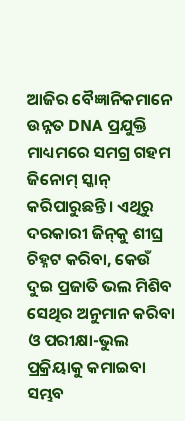ଆଜିର ବୈଜ୍ଞାନିକମାନେ ଉନ୍ନତ DNA ପ୍ରଯୁକ୍ତି ମାଧ୍ୟମରେ ସମଗ୍ର ଗହମ ଜିନୋମ୍ ସ୍କାନ୍ କରିପାରୁଛନ୍ତି। ଏଥିରୁ ଦରକାରୀ ଜିନ୍‌କୁ ଶୀଘ୍ର ଚିହ୍ନଟ କରିବା, କେଉଁ ଦୁଇ ପ୍ରଜାତି ଭଲ ମିଶିବ ସେଥିର ଅନୁମାନ କରିବା ଓ ପରୀକ୍ଷା-ଭୁଲ ପ୍ରକ୍ରିୟାକୁ କମାଇବା ସମ୍ଭବ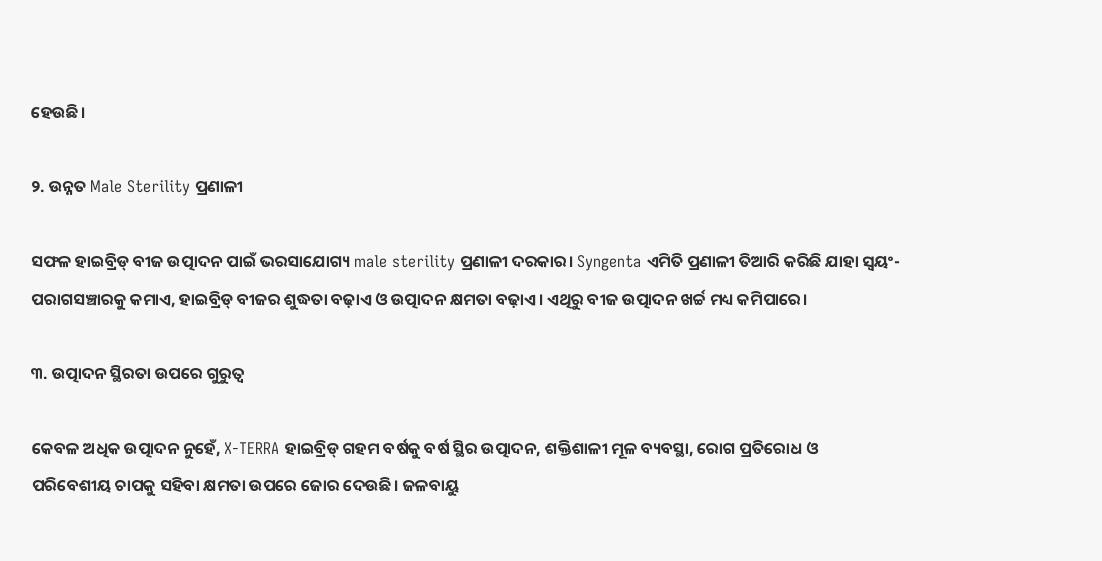ହେଉଛି।

୨. ଉନ୍ନତ Male Sterility ପ୍ରଣାଳୀ

ସଫଳ ହାଇବ୍ରିଡ୍ ବୀଜ ଉତ୍ପାଦନ ପାଇଁ ଭରସାଯୋଗ୍ୟ male sterility ପ୍ରଣାଳୀ ଦରକାର। Syngenta ଏମିତି ପ୍ରଣାଳୀ ତିଆରି କରିଛି ଯାହା ସ୍ୱୟଂ-ପରାଗସଞ୍ଚାରକୁ କମାଏ, ହାଇବ୍ରିଡ୍ ବୀଜର ଶୁଦ୍ଧତା ବଢ଼ାଏ ଓ ଉତ୍ପାଦନ କ୍ଷମତା ବଢ଼ାଏ। ଏଥିରୁ ବୀଜ ଉତ୍ପାଦନ ଖର୍ଚ୍ଚ ମଧ୍ୟ କମିପାରେ।

୩. ଉତ୍ପାଦନ ସ୍ଥିରତା ଉପରେ ଗୁରୁତ୍ୱ

କେବଳ ଅଧିକ ଉତ୍ପାଦନ ନୁହେଁ, X-TERRA ହାଇବ୍ରିଡ୍ ଗହମ ବର୍ଷକୁ ବର୍ଷ ସ୍ଥିର ଉତ୍ପାଦନ, ଶକ୍ତିଶାଳୀ ମୂଳ ବ୍ୟବସ୍ଥା, ରୋଗ ପ୍ରତିରୋଧ ଓ ପରିବେଶୀୟ ଚାପକୁ ସହିବା କ୍ଷମତା ଉପରେ ଜୋର ଦେଉଛି। ଜଳବାୟୁ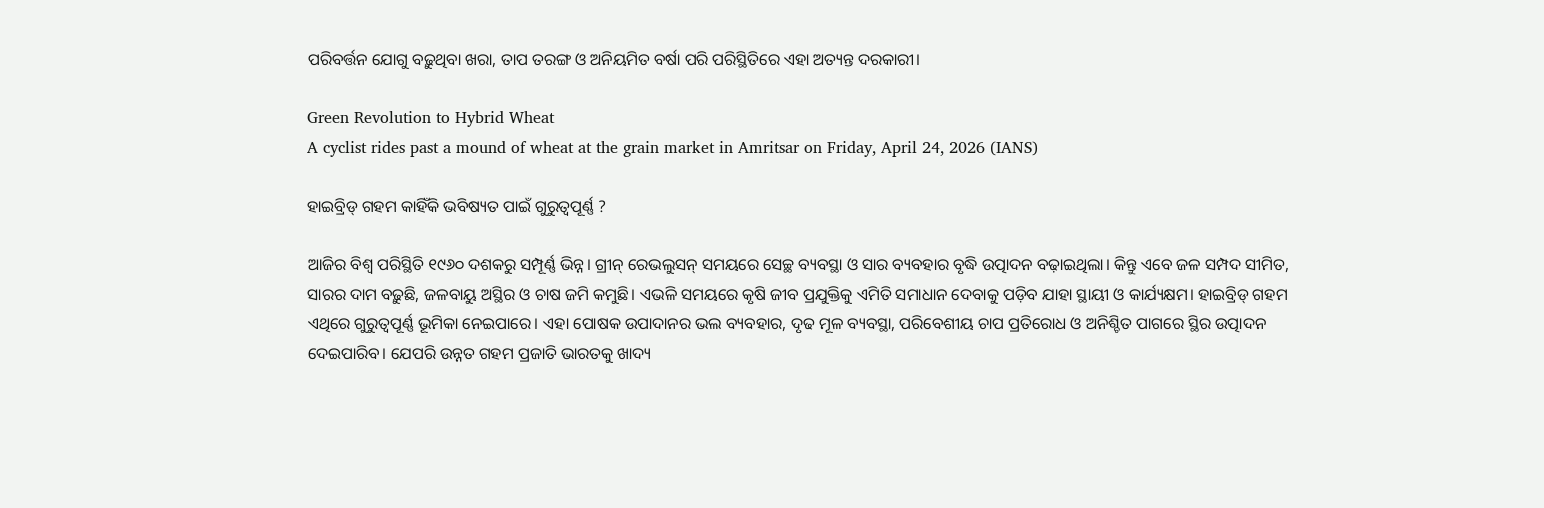ପରିବର୍ତ୍ତନ ଯୋଗୁ ବଢ଼ୁଥିବା ଖରା, ତାପ ତରଙ୍ଗ ଓ ଅନିୟମିତ ବର୍ଷା ପରି ପରିସ୍ଥିତିରେ ଏହା ଅତ୍ୟନ୍ତ ଦରକାରୀ।

Green Revolution to Hybrid Wheat
A cyclist rides past a mound of wheat at the grain market in Amritsar on Friday, April 24, 2026 (IANS)

ହାଇବ୍ରିଡ୍ ଗହମ କାହିଁକି ଭବିଷ୍ୟତ ପାଇଁ ଗୁରୁତ୍ୱପୂର୍ଣ୍ଣ ?

ଆଜିର ବିଶ୍ୱ ପରିସ୍ଥିତି ୧୯୬୦ ଦଶକରୁ ସମ୍ପୂର୍ଣ୍ଣ ଭିନ୍ନ। ଗ୍ରୀନ୍ ରେଭଲୁସନ୍ ସମୟରେ ସେଚ୍ଛ ବ୍ୟବସ୍ଥା ଓ ସାର ବ୍ୟବହାର ବୃଦ୍ଧି ଉତ୍ପାଦନ ବଢ଼ାଇଥିଲା। କିନ୍ତୁ ଏବେ ଜଳ ସମ୍ପଦ ସୀମିତ, ସାରର ଦାମ ବଢ଼ୁଛି, ଜଳବାୟୁ ଅସ୍ଥିର ଓ ଚାଷ ଜମି କମୁଛି। ଏଭଳି ସମୟରେ କୃଷି ଜୀବ ପ୍ରଯୁକ୍ତିକୁ ଏମିତି ସମାଧାନ ଦେବାକୁ ପଡ଼ିବ ଯାହା ସ୍ଥାୟୀ ଓ କାର୍ଯ୍ୟକ୍ଷମ। ହାଇବ୍ରିଡ୍ ଗହମ ଏଥିରେ ଗୁରୁତ୍ୱପୂର୍ଣ୍ଣ ଭୂମିକା ନେଇପାରେ। ଏହା ପୋଷକ ଉପାଦାନର ଭଲ ବ୍ୟବହାର, ଦୃଢ ମୂଳ ବ୍ୟବସ୍ଥା, ପରିବେଶୀୟ ଚାପ ପ୍ରତିରୋଧ ଓ ଅନିଶ୍ଚିତ ପାଗରେ ସ୍ଥିର ଉତ୍ପାଦନ ଦେଇପାରିବ। ଯେପରି ଉନ୍ନତ ଗହମ ପ୍ରଜାତି ଭାରତକୁ ଖାଦ୍ୟ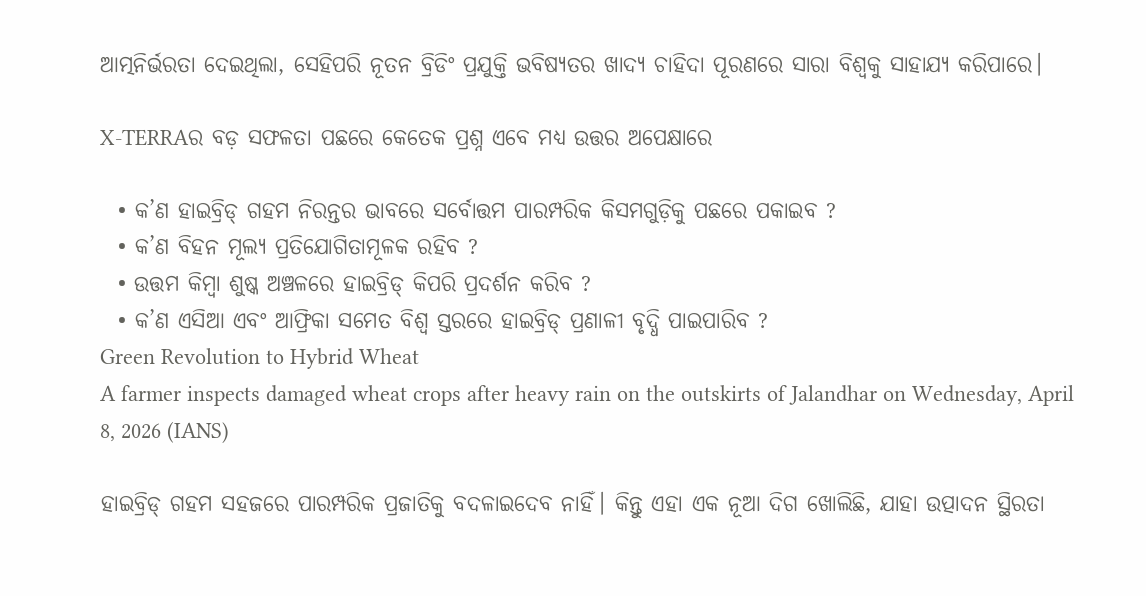ଆତ୍ମନିର୍ଭରତା ଦେଇଥିଲା, ସେହିପରି ନୂତନ ବ୍ରିଡିଂ ପ୍ରଯୁକ୍ତି ଭବିଷ୍ୟତର ଖାଦ୍ୟ ଚାହିଦା ପୂରଣରେ ସାରା ବିଶ୍ୱକୁ ସାହାଯ୍ୟ କରିପାରେ।

X-TERRAର ବଡ଼ ସଫଳତା ପଛରେ କେତେକ ପ୍ରଶ୍ନ ଏବେ ମଧ୍ୟ ଉତ୍ତର ଅପେକ୍ଷାରେ

  • କ’ଣ ହାଇବ୍ରିଡ୍ ଗହମ ନିରନ୍ତର ଭାବରେ ସର୍ବୋତ୍ତମ ପାରମ୍ପରିକ କିସମଗୁଡ଼ିକୁ ପଛରେ ପକାଇବ ?
  • କ’ଣ ବିହନ ମୂଲ୍ୟ ପ୍ରତିଯୋଗିତାମୂଳକ ରହିବ ?
  • ଉତ୍ତମ କିମ୍ବା ଶୁଷ୍କ ଅଞ୍ଚଳରେ ହାଇବ୍ରିଡ୍ କିପରି ପ୍ରଦର୍ଶନ କରିବ ?
  • କ’ଣ ଏସିଆ ଏବଂ ଆଫ୍ରିକା ସମେତ ବିଶ୍ୱ ସ୍ତରରେ ହାଇବ୍ରିଡ୍ ପ୍ରଣାଳୀ ବୃଦ୍ଧି ପାଇପାରିବ ?
Green Revolution to Hybrid Wheat
A farmer inspects damaged wheat crops after heavy rain on the outskirts of Jalandhar on Wednesday, April 8, 2026 (IANS)

ହାଇବ୍ରିଡ୍ ଗହମ ସହଜରେ ପାରମ୍ପରିକ ପ୍ରଜାତିକୁ ବଦଳାଇଦେବ ନାହିଁ। କିନ୍ତୁ ଏହା ଏକ ନୂଆ ଦିଗ ଖୋଲିଛି, ଯାହା ଉତ୍ପାଦନ ସ୍ଥିରତା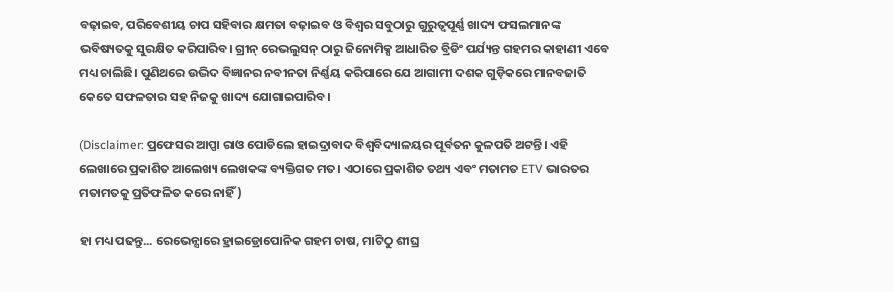ବଢ଼ାଇବ, ପରିବେଶୀୟ ଚାପ ସହିବାର କ୍ଷମତା ବଢ଼ାଇବ ଓ ବିଶ୍ୱର ସବୁଠାରୁ ଗୁରୁତ୍ୱପୂର୍ଣ୍ଣ ଖାଦ୍ୟ ଫସଲମାନଙ୍କ ଭବିଷ୍ୟତକୁ ସୁରକ୍ଷିତ କରିପାରିବ। ଗ୍ରୀନ୍ ରେଭଲୁସନ୍ ଠାରୁ ଜିନୋମିକ୍ସ ଆଧାରିତ ବ୍ରିଡିଂ ପର୍ଯ୍ୟନ୍ତ ଗହମର କାହାଣୀ ଏବେ ମଧ୍ୟ ଚାଲିଛି। ପୁଣିଥରେ ଉଦ୍ଭିଦ ବିଜ୍ଞାନର ନବୀନତା ନିର୍ଣ୍ଣୟ କରିପାରେ ଯେ ଆଗାମୀ ଦଶକ ଗୁଡ଼ିକରେ ମାନବଜାତି କେତେ ସଫଳତାର ସହ ନିଜକୁ ଖାଦ୍ୟ ଯୋଗାଇପାରିବ।

(Disclaimer: ପ୍ରଫେସର ଆପ୍ପା ରାଓ ପୋଡିଲେ ହାଇଦ୍ରାବାଦ ବିଶ୍ୱବିଦ୍ୟାଳୟର ପୂର୍ବତନ କୁଳପତି ଅଟନ୍ତି। ଏହି ଲେଖାରେ ପ୍ରକାଶିତ ଆଲେଖ୍ୟ ଲେଖକଙ୍କ ବ୍ୟକ୍ତିଗତ ମତ। ଏଠାରେ ପ୍ରକାଶିତ ତଥ୍ୟ ଏବଂ ମତାମତ ETV ଭାରତର ମତାମତକୁ ପ୍ରତିଫଳିତ କରେ ନାହିଁ)

ହା ମଧ୍ୟ ପଢନ୍ତୁ... ରେଭେନ୍ସାରେ ହ୍ରାଇଡ୍ରୋପୋନିକ ଗହମ ଚାଷ, ମାଟିଠୁ ଶୀଘ୍ର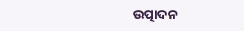ଉତ୍ପାଦନ